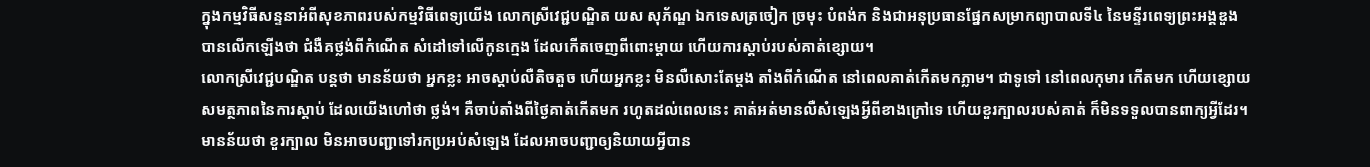ក្នុងកម្មវិធីសន្ទនាអំពីសុខភាពរបស់កម្មវិធីពេទ្យយើង លោកស្រីវេជ្ជបណ្ឌិត យស សុភ័ណ្ឌ ឯកទេសត្រចៀក ច្រមុះ បំពង់ក និងជាអនុប្រធានផ្នែកសម្រាកព្យាបាលទី៤ នៃមន្ទីរពេទ្យព្រះអង្គឌួង បានលើកឡើងថា ជំងឺគថ្លង់ពីកំណើត សំដៅទៅលើកូនក្មេង ដែលកើតចេញពីពោះម្តាយ ហើយការស្តាប់របស់គាត់ខ្សោយ។
លោកស្រីវេជ្ជបណ្ឌិត បន្តថា មានន័យថា អ្នកខ្លះ អាចស្តាប់លឺតិចតួច ហើយអ្នកខ្លះ មិនលឺសោះតែម្តង តាំងពីកំណើត នៅពេលគាត់កើតមកភ្លាម។ ជាទូទៅ នៅពេលកុមារ កើតមក ហើយខ្សោយសមត្ថភាពនៃការស្តាប់ ដែលយើងហៅថា ថ្លង់។ គឺចាប់តាំងពីថ្ងៃគាត់កើតមក រហូតដល់ពេលនេះ គាត់អត់មានលឺសំឡេងអ្វីពីខាងក្រៅទេ ហើយខួរក្បាលរបស់គាត់ ក៏មិនទទួលបានពាក្យអ្វីដែរ។ មានន័យថា ខួរក្បាល មិនអាចបញ្ជាទៅរកប្រអប់សំឡេង ដែលអាចបញ្ជាឲ្យនិយាយអ្វីបាន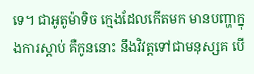ទេ។ ជាអូតូម៉ាទិច ក្មេងដែលកើតមក មានបញ្ហាក្នុងការស្តាប់ គឺកូននោះ នឹងវិវត្តទៅជាមនុស្សគ បើ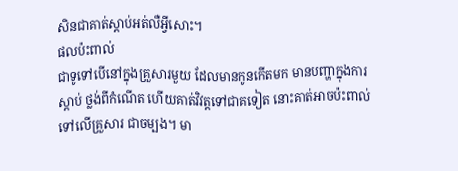សិនជាគាត់ស្តាប់អត់លឺអ្វីសោះ។
ផលប៉ះពាល់
ជាទូទៅបើនៅក្នុងគ្រួសារមួយ ដែលមានកូនកើតមក មានបញ្ហាក្នុងការស្តាប់ ថ្លង់ពីកំណើត ហើយគាត់វិវត្តទៅជាគទៀត នោះគាត់អាចប៉ះពាល់ទៅលើគ្រួសារ ជាចម្បង។ មា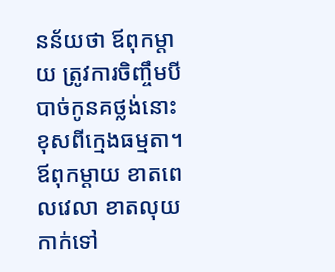នន័យថា ឪពុកម្តាយ ត្រូវការចិញ្ចឹមបីបាច់កូនគថ្លង់នោះ ខុសពីក្មេងធម្មតា។ ឪពុកម្តាយ ខាតពេលវេលា ខាតលុយកាក់ទៅ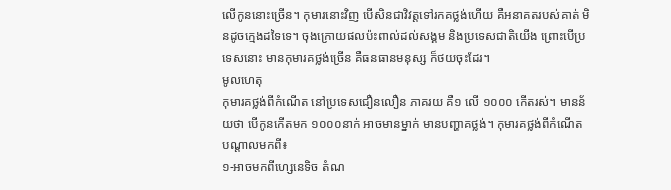លើកូននោះច្រើន។ កុមារនោះវិញ បើសិនជាវិវត្តទៅរកគថ្លង់ហើយ គឺអនាគតរបស់គាត់ មិនដូចក្មេងដទៃទេ។ ចុងក្រោយផលប៉ះពាល់ដល់សង្គម និងប្រទេសជាតិយើង ព្រោះបើប្រទេសនោះ មានកុមារគថ្លង់ច្រើន គឺធនធានមនុស្ស ក៏ថយចុះដែរ។
មូលហេតុ
កុមារគថ្លង់ពីកំណើត នៅប្រទេសជឿនលឿន ភាគរយ គឺ១ លើ ១០០០ កើតរស់។ មានន័យថា បើកូនកើតមក ១០០០នាក់ អាចមានម្នាក់ មានបញ្ហាគថ្លង់។ កុមារគថ្លង់ពីកំណើត បណ្តាលមកពី៖
១-អាចមកពីហ្សេនេទិច តំណ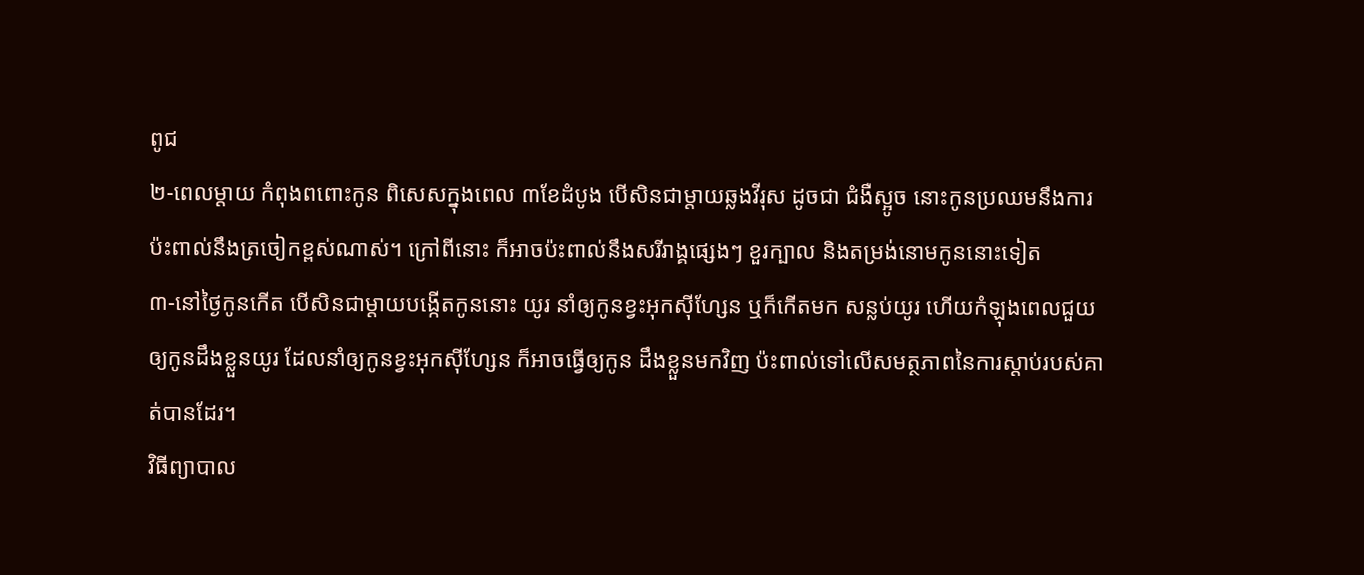ពូជ
២-ពេលម្តាយ កំពុងពពោះកូន ពិសេសក្នុងពេល ៣ខែដំបូង បើសិនជាម្តាយឆ្លងវីរុស ដូចជា ជំងឺស្អូច នោះកូនប្រឈមនឹងការប៉ះពាល់នឹងត្រចៀកខ្ពស់ណាស់។ ក្រៅពីនោះ ក៏អាចប៉ះពាល់នឹងសរីរាង្គផ្សេងៗ ខួរក្បាល និងតម្រង់នោមកូននោះទៀត
៣-នៅថ្ងៃកូនកើត បើសិនជាម្តាយបង្កើតកូននោះ យូរ នាំឲ្យកូនខ្វះអុកស៊ីហ្សែន ឬក៏កើតមក សន្លប់យូរ ហើយកំឡុងពេលជួយឲ្យកូនដឹងខ្លួនយូរ ដែលនាំឲ្យកូនខ្វះអុកស៊ីហ្សែន ក៏អាចធ្វើឲ្យកូន ដឹងខ្លួនមកវិញ ប៉ះពាល់ទៅលើសមត្ថភាពនៃការស្តាប់របស់គាត់បានដែរ។
វិធីព្យាបាល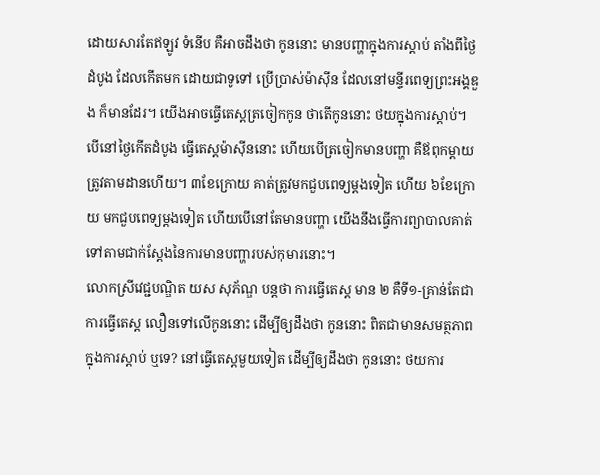ដោយសារតែឥឡូវ ទំនើប គឺអាចដឹងថា កូននោះ មានបញ្ហាក្នុងការស្តាប់ តាំងពីថ្ងៃដំបូង ដែលកើតមក ដោយជាទូទៅ ប្រើប្រាស់ម៉ាស៊ីន ដែលនៅមន្ទីរពេទ្យព្រះអង្គឌួង ក៏មានដែរ។ យើងអាចធ្វើតេស្តត្រចៀកកូន ថាតើកូននោះ ថយក្នុងការស្តាប់។ បើនៅថ្ងៃកើតដំបូង ធ្វើតេស្តម៉ាស៊ីននោះ ហើយបើត្រចៀកមានបញ្ហា គឺឪពុកម្តាយ ត្រូវតាមដានហើយ។ ៣ខែក្រោយ គាត់ត្រូវមកជួបពេទ្យម្តងទៀត ហើយ ៦ខែក្រោយ មកជួបពេទ្យម្តងទៀត ហើយបើនៅតែមានបញ្ហា យើងនឹងធ្វើការព្យាបាលគាត់ ទៅតាមជាក់ស្តែងនៃការមានបញ្ហារបស់កុមារនោះ។
លោកស្រីវេជ្ជបណ្ឌិត យស សុភ័ណ្ឌ បន្តថា ការធ្វើតេស្ត មាន ២ គឺទី១-គ្រាន់តែជាការធ្វើតេស្ត លឿនទៅលើកូននោះ ដើម្បីឲ្យដឹងថា កូននោះ ពិតជាមានសមត្ថភាពក្នុងការស្តាប់ ឬទេ? នៅធ្វើតេស្តមួយទៀត ដើម្បីឲ្យដឹងថា កូននោះ ថយការ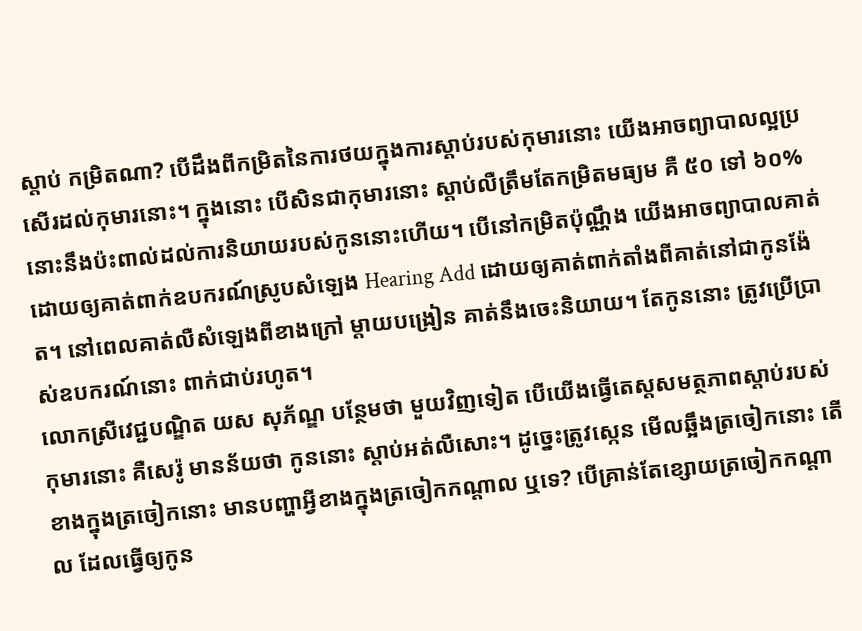ស្តាប់ កម្រិតណា? បើដឹងពីកម្រិតនៃការថយក្នុងការស្តាប់របស់កុមារនោះ យើងអាចព្យាបាលល្អប្រសើរដល់កុមារនោះ។ ក្នុងនោះ បើសិនជាកុមារនោះ ស្តាប់លឺត្រឹមតែកម្រិតមធ្យម គឺ ៥០ ទៅ ៦០% នោះនឹងប៉ះពាល់ដល់ការនិយាយរបស់កូននោះហើយ។ បើនៅកម្រិតប៉ុណ្ណឹង យើងអាចព្យាបាលគាត់ ដោយឲ្យគាត់ពាក់ឧបករណ៍ស្រូបសំឡេង Hearing Add ដោយឲ្យគាត់ពាក់តាំងពីគាត់នៅជាកូនង៉ែត។ នៅពេលគាត់លឺសំឡេងពីខាងក្រៅ ម្តាយបង្រៀន គាត់នឹងចេះនិយាយ។ តែកូននោះ ត្រូវប្រើប្រាស់ឧបករណ៍នោះ ពាក់ជាប់រហូត។
លោកស្រីវេជ្ជបណ្ឌិត យស សុភ័ណ្ឌ បន្ថែមថា មួយវិញទៀត បើយើងធ្វើតេស្តសមត្ថភាពស្តាប់របស់កុមារនោះ គឺសេរ៉ូ មានន័យថា កូននោះ ស្តាប់អត់លឺសោះ។ ដូច្នេះត្រូវស្កេន មើលឆ្អឹងត្រចៀកនោះ តើខាងក្នុងត្រចៀកនោះ មានបញ្ហាអ្វីខាងក្នុងត្រចៀកកណ្តាល ឬទេ? បើគ្រាន់តែខ្សោយត្រចៀកកណ្តាល ដែលធ្វើឲ្យកូន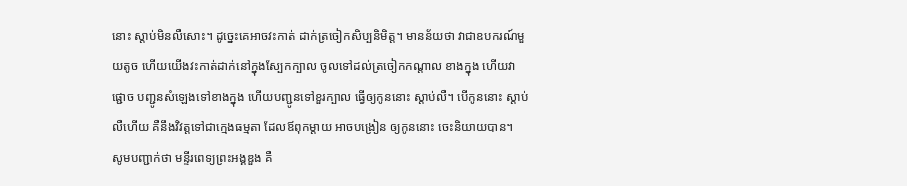នោះ ស្តាប់មិនលឺសោះ។ ដូច្នេះគេអាចវះកាត់ ដាក់ត្រចៀកសិប្បនិមិត្ត។ មានន័យថា វាជាឧបករណ៍មួយតូច ហើយយើងវះកាត់ដាក់នៅក្នុងស្បែកក្បាល ចូលទៅដល់ត្រចៀកកណ្តាល ខាងក្នុង ហើយវាផ្ជោច បញ្ជូនសំឡេងទៅខាងក្នុង ហើយបញ្ជូនទៅខួរក្បាល ធ្វើឲ្យកូននោះ ស្តាប់លឺ។ បើកូននោះ ស្តាប់លឺហើយ គឺនឹងវិវត្តទៅជាក្មេងធម្មតា ដែលឪពុកម្តាយ អាចបង្រៀន ឲ្យកូននោះ ចេះនិយាយបាន។
សូមបញ្ជាក់ថា មន្ទីរពេទ្យព្រះអង្គឌួង គឺ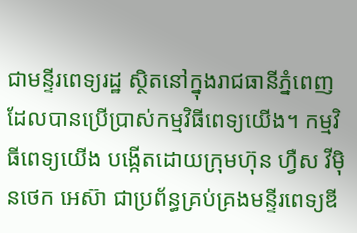ជាមន្ទីរពេទ្យរដ្ឋ ស្ថិតនៅក្នុងរាជធានីភ្នំពេញ ដែលបានប្រើប្រាស់កម្មវិធីពេទ្យយើង។ កម្មវិធីពេទ្យយើង បង្កើតដោយក្រុមហ៊ុន ហ្វឺស វីម៉ិនថេក អេស៊ា ជាប្រព័ន្ធគ្រប់គ្រងមន្ទីរពេទ្យឌី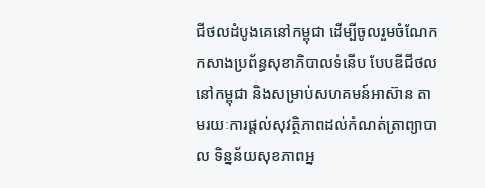ជីថលដំបូងគេនៅកម្ពុជា ដើម្បីចូលរួមចំណែកកសាងប្រព័ន្ធសុខាភិបាលទំនើប បែបឌីជីថល នៅកម្ពុជា និងសម្រាប់សហគមន៍អាស៊ាន តាមរយៈការផ្តល់សុវត្ថិភាពដល់កំណត់ត្រាព្យាបាល ទិន្នន័យសុខភាពអ្ន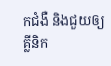កជំងឺ និងជួយឲ្យគ្លីនិក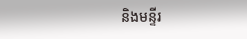និងមន្ទីរ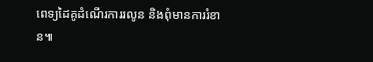ពេទ្យដៃគូដំណើរការរលូន និងពុំមានការរំខាន៕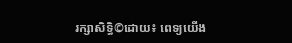រក្សាសិទ្ធិ©ដោយ៖ ពេទ្យយើង